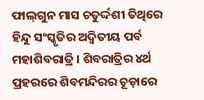ଫାଲ୍‌ଗୁନ ମାସ ଚତୁର୍ଦ୍ଦଶୀ ତିଥିରେ ହିନ୍ଦୁ ସଂସ୍କୃତିର ଅଦ୍ୱିତୀୟ ପର୍ବ ମହାଶିବରାତ୍ରି । ଶିବରାତ୍ରିର ୪ର୍ଥ ପ୍ରହରରେ ଶିବମନ୍ଦିରର ଚୂଡ଼ାରେ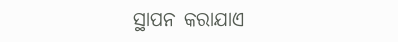ସ୍ଥାପନ କରାଯାଏ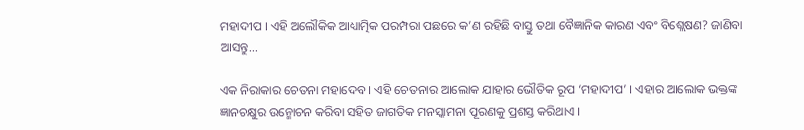ମହାଦୀପ । ଏହି ଅଲୌକିକ ଆଧ୍ୟାତ୍ମିକ ପରମ୍ପରା ପଛରେ କ’ଣ ରହିଛି ବାସ୍ତୁ ତଥା ବୈଜ୍ଞାନିକ କାରଣ ଏବଂ ବିଶ୍ଲେଷଣ? ଜାଣିବା ଆସନ୍ତୁ...

ଏକ ନିରାକାର ଚେତନା ମହାଦେବ । ଏହି ଚେତନାର ଆଲୋକ ଯାହାର ଭୌତିକ ରୂପ ‘ମହାଦୀପ’ । ଏହାର ଆଲୋକ ଭକ୍ତଙ୍କ ଜ୍ଞାନଚକ୍ଷୁର ଉନ୍ମୋଚନ କରିବା ସହିତ ଜାଗତିକ ମନସ୍କାମନା ପୂରଣକୁ ପ୍ରଶସ୍ତ କରିଥାଏ ।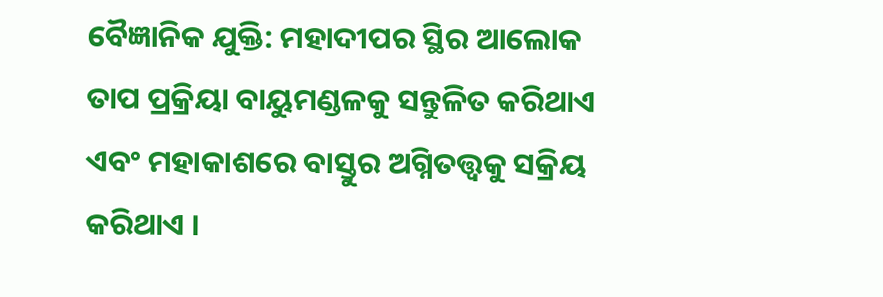ବୈଜ୍ଞାନିକ ଯୁକ୍ତି: ମହାଦୀପର ସ୍ଥିର ଆଲୋକ ତାପ ପ୍ରକ୍ରିୟା ବାୟୁମଣ୍ଡଳକୁ ସନ୍ତୁଳିତ କରିଥାଏ ଏବଂ ମହାକାଶରେ ବାସ୍ତୁର ଅଗ୍ନିତତ୍ତ୍ୱକୁ ସକ୍ରିୟ କରିଥାଏ ।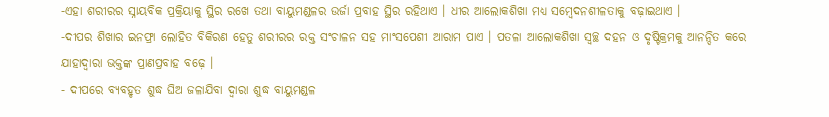-ଏହା ଶରୀରର ସ୍ନାୟବିକ ପ୍ରକ୍ରିୟାକୁ ସ୍ଥିର ରଖେ ତଥା ବାୟୁମଣ୍ଡଳର ଉର୍ଜା ପ୍ରବାହ ସ୍ଥିର ରହିଥାଏ । ଧୀର ଆଲୋକଶିଖା ମଧ୍ୟ ସମ୍ବେଦନଶୀଳତାକୁ ବଢ଼ାଇଥାଏ ।
-ଦୀପର ଶିଖାର ଇନଫ୍ରା ଲୋହିତ ବିକିରଣ ହେତୁ ଶରୀରର ରକ୍ତ ସଂଚାଳନ ସହ ମାଂସପେଶୀ ଆରାମ ପାଏ । ପତଳା ଆଲୋକଶିଖା ସ୍ୱଚ୍ଛ ଦହନ ଓ ଦୃଷ୍ଟିକ୍ରମକୁ ଆନନ୍ଦିତ କରେ ଯାହାଦ୍ୱାରା ଭକ୍ତଙ୍କ ପ୍ରାଣପ୍ରବାହ ବଢ଼େ ।
- ଦୀପରେ ବ୍ୟବହୃତ ଶୁଦ୍ଧ ଘିଅ ଜଳାଯିବା ଦ୍ୱାରା ଶୁଦ୍ଧ ବାୟୁମଣ୍ଡଳ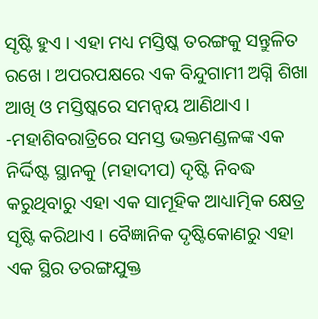ସୃଷ୍ଟି ହୁଏ । ଏହା ମଧ୍ୟ ମସ୍ତିଷ୍କ ତରଙ୍ଗକୁ ସନ୍ତୁଳିତ ରଖେ । ଅପରପକ୍ଷରେ ଏକ ବିନ୍ଦୁଗାମୀ ଅଗ୍ନି ଶିଖା ଆଖି ଓ ମସ୍ତିଷ୍କରେ ସମନ୍ୱୟ ଆଣିଥାଏ ।
-ମହାଶିବରାତ୍ରିରେ ସମସ୍ତ ଭକ୍ତମଣ୍ଡଳଙ୍କ ଏକ ନିର୍ଦ୍ଦିଷ୍ଟ ସ୍ଥାନକୁ (ମହାଦୀପ) ଦୃଷ୍ଟି ନିବଦ୍ଧ କରୁଥିବାରୁ ଏହା ଏକ ସାମୂହିକ ଆଧ୍ୟାତ୍ମିକ କ୍ଷେତ୍ର ସୃଷ୍ଟି କରିଥାଏ । ବୈଜ୍ଞାନିକ ଦୃଷ୍ଟିକୋଣରୁ ଏହା ଏକ ସ୍ଥିର ତରଙ୍ଗଯୁକ୍ତ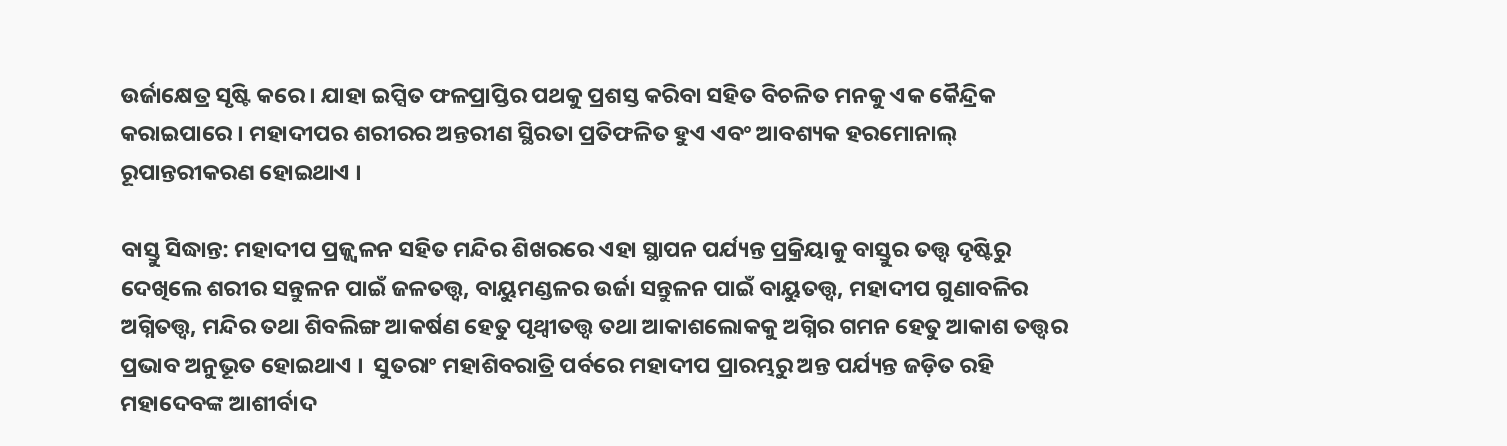ଉର୍ଜାକ୍ଷେତ୍ର ସୃଷ୍ଟି କରେ । ଯାହା ଇପ୍ସିତ ଫଳପ୍ରାପ୍ତିର ପଥକୁ ପ୍ରଶସ୍ତ କରିବା ସହିତ ବିଚଳିତ ମନକୁ ଏକ କୈନ୍ଦ୍ରିକ କରାଇପାରେ । ମହାଦୀପର ଶରୀରର ଅନ୍ତରୀଣ ସ୍ଥିରତା ପ୍ରତିଫଳିତ ହୁଏ ଏବଂ ଆବଶ୍ୟକ ହରମୋନାଲ୍‌ ରୂପାନ୍ତରୀକରଣ ହୋଇଥାଏ ।

ବାସ୍ତୁ ସିଦ୍ଧାନ୍ତ: ମହାଦୀପ ପ୍ରଜ୍ଜ୍ୱଳନ ସହିତ ମନ୍ଦିର ଶିଖରରେ ଏହା ସ୍ଥାପନ ପର୍ଯ୍ୟନ୍ତ ପ୍ରକ୍ରିୟାକୁ ବାସ୍ତୁର ତତ୍ତ୍ୱ ଦୃଷ୍ଟିରୁ ଦେଖିଲେ ଶରୀର ସନ୍ତୁଳନ ପାଇଁ ଜଳତତ୍ତ୍ୱ, ବାୟୁମଣ୍ଡଳର ଉର୍ଜା ସନ୍ତୁଳନ ପାଇଁ ବାୟୁତତ୍ତ୍ୱ, ମହାଦୀପ ଗୁଣାବଳିର ଅଗ୍ନିତତ୍ତ୍ୱ, ମନ୍ଦିର ତଥା ଶିବଲିଙ୍ଗ ଆକର୍ଷଣ ହେତୁ ପୃଥ୍ୱୀତତ୍ତ୍ୱ ତଥା ଆକାଶଲୋକକୁ ଅଗ୍ନିର ଗମନ ହେତୁ ଆକାଶ ତତ୍ତ୍ୱର ପ୍ରଭାବ ଅନୁଭୂତ ହୋଇଥାଏ ।  ସୁତରାଂ ମହାଶିବରାତ୍ରି ପର୍ବରେ ମହାଦୀପ ପ୍ରାରମ୍ଭରୁ ଅନ୍ତ ପର୍ଯ୍ୟନ୍ତ ଜଡ଼ିତ ରହି ମହାଦେବଙ୍କ ଆଶୀର୍ବାଦ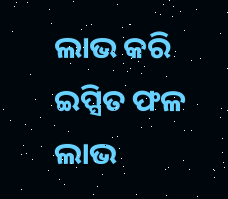ଲାଭ କରି ଇପ୍ସିତ ଫଳ ଲାଭ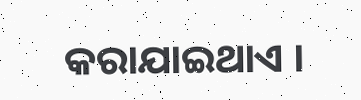କରାଯାଇଥାଏ ।